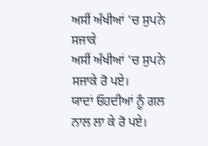ਅਸੀਂ ਅੱਖੀਆਂ 'ਚ ਸੁਪਨੇ ਸਜਾਕੇ
ਅਸੀਂ ਅੱਖੀਆਂ 'ਚ ਸੁਪਨੇ ਸਜਾਕੇ ਰੋ ਪਏ।
ਯਾਦਾਂ ਓਹਦੀਆਂ ਨੂੰ ਗਲ ਨਾਲ ਲਾ ਕੇ ਰੋ ਪਏ।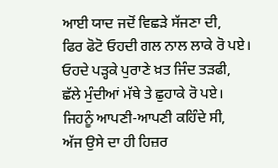ਆਈ ਯਾਦ ਜਦੋਂ ਵਿਛੜੇ ਸੱਜਣਾ ਦੀ,
ਫਿਰ ਫੋਟੋ ਓਹਦੀ ਗਲ ਨਾਲ ਲਾਕੇ ਰੋ ਪਏ।
ਓਹਦੇ ਪੜ੍ਹਕੇ ਪੁਰਾਣੇ ਖ਼ਤ ਜਿੰਦ ਤੜਫੀ,
ਛੱਲੇ ਮੁੰਦੀਆਂ ਮੱਥੇ ਤੇ ਛੁਹਾਕੇ ਰੋ ਪਏ।
ਜਿਹਨੂੰ ਆਪਣੀ-ਆਪਣੀ ਕਹਿੰਦੇ ਸੀ,
ਅੱਜ ਉਸੇ ਦਾ ਹੀ ਹਿਜ਼ਰ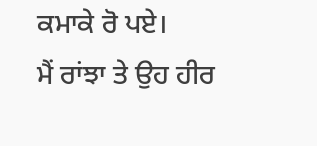ਕਮਾਕੇ ਰੋ ਪਏ।
ਮੈਂ ਰਾਂਝਾ ਤੇ ਉਹ ਹੀਰ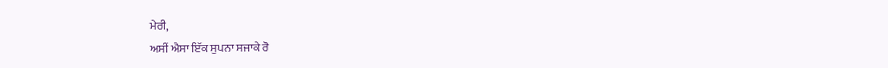ਮੇਰੀ,
ਅਸੀਂ ਐਸਾ ਇੱਕ ਸੁਪਨਾ ਸਜਾਕੇ ਰੋ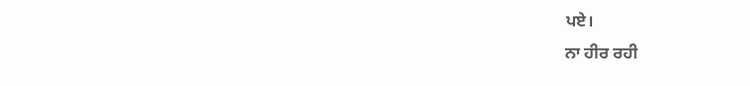ਪਏ।
ਨਾ ਹੀਰ ਰਹੀ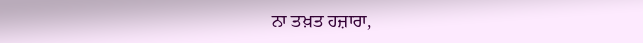ਨਾ ਤਖ਼ਤ ਹਜ਼ਾਰਾ,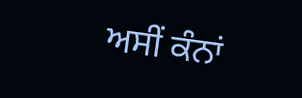ਅਸੀਂ ਕੰਨਾਂ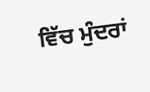ਵਿੱਚ ਮੁੰਦਰਾਂ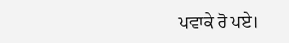ਪਵਾਕੇ ਰੋ ਪਏ।